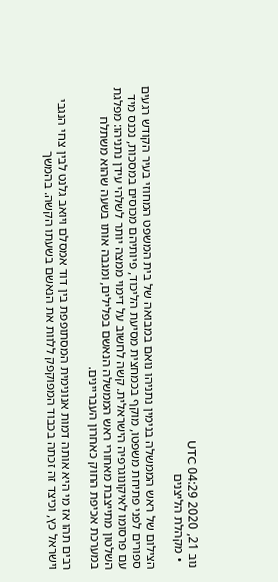נוב 21, 2020 04:29 UTC
  • מקהלת הליצנים

הצילום של ראש הממשלה בנימין נתניהו נואם במבואה של בית המשפט המחוזי בעיר הקודש רגעים ספורים לפני פתיחת משפטו, מוקף בכמחצית מסיעת הליכוד, פיותיהם מכוסים במסכות, נכנס מיד עם פרסומו לאיקונוגרפיה הישראלית. קשה לחשוב על דימוי ממצה יותר לשלהי עידן נתניהו: מפלגת השלטון מתייצבת מאחורי ראש הממשלה הנאשם בפלילים, ומגבה אותו בשעה שהוא משתלח במערכת אכיפת החוק כאחרון העבריינים.

רבים תהו אז מי היא אותה דמות אנונימית המסתופפת בין דוד אמסלם ויואב גלנט לבין צחי הנגבי וישראל כץ, וכיצד זה זכתה בכבוד המפוקפק ללוות את הנאשם בשעתו הקשה. בהמשך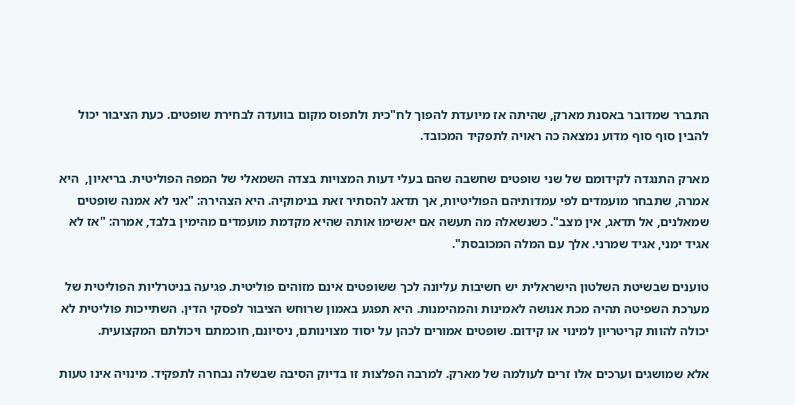התברר שמדובר באסנת מארק, שהיתה אז מיועדת להפוך לח"כית ולתפוס מקום בוועדה לבחירת שופטים. כעת הציבור יכול להבין סוף סוף מדוע נמצאה כה ראויה לתפקיד המכובד.

מארק התנגדה לקידומם של שני שופטים שחשבה שהם בעלי דעות המצויות בצדה השמאלי של המפה הפוליטית. בריאיון,  היא אמרה, שתבחר מועמדים לפי עמדותיהם הפוליטיות, אך תדאג להסתיר זאת בנימוקיה. היא הצהירה: "אני לא אמנה שופטים שמאלנים, אל תדאג, אין מצב". כשנשאלה מה תעשה אם יאשימו אותה שהיא מקדמת מועמדים מהימין בלבד, אמרה: "אז לא אגיד ימני, אגיד שמרני. אלך עם המלה המכובסת".

טוענים שבשיטת השלטון הישראלית יש חשיבות עליונה לכך ששופטים אינם מזוהים פוליטית. פגיעה בניטרליות הפוליטית של מערכת השפיטה תהיה מכת אנושה לאמינות והמהימנות. היא תפגע באמון שרוחש הציבור לפסקי הדין. השתייכות פוליטית לא יכולה להוות קריטריון למינוי או קידום. שופטים אמורים לכהן על יסוד מצוינותם, ניסיונם, חוכמתם ויכולתם המקצועית.

אלא שמושגים וערכים אלו זרים לעולמה של מארק. למרבה הפלצות זו בדיוק הסיבה שבשלה נבחרה לתפקיד. מינויה אינו טעות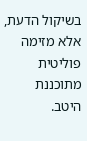בשיקול הדעת, אלא מזימה פוליטית מתוכננת היטב.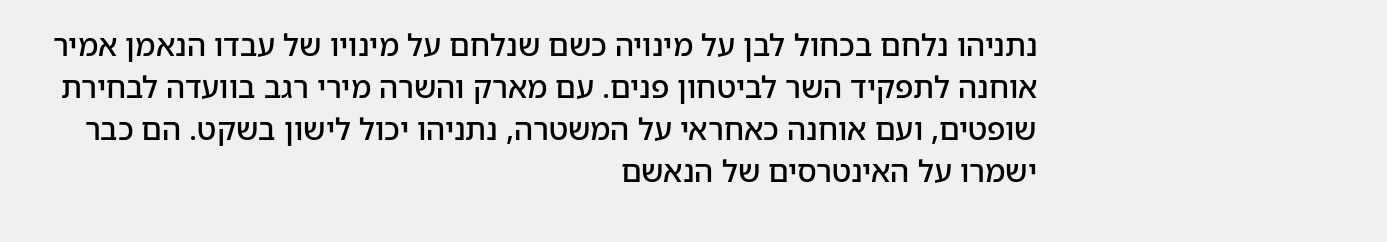נתניהו נלחם בכחול לבן על מינויה כשם שנלחם על מינויו של עבדו הנאמן אמיר אוחנה לתפקיד השר לביטחון פנים. עם מארק והשרה מירי רגב בוועדה לבחירת שופטים, ועם אוחנה כאחראי על המשטרה, נתניהו יכול לישון בשקט. הם כבר ישמרו על האינטרסים של הנאשם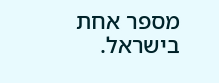מספר אחת בישראל.